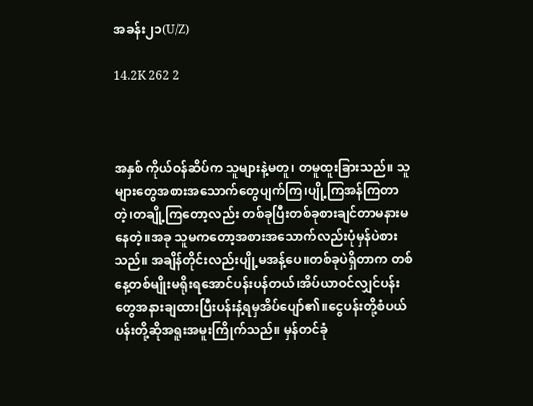အခန်း၂၁(U/Z)

14.2K 262 2



အနှစ် ကိုယ်ဝန်ဆိပ်က သူများနဲ့မတူ၊ တမူထူးခြားသည်။ သူများတွေအစားအသောက်တွေပျက်ကြ၊ပျို့ကြအန်ကြတာတဲ့၊တချို့ကြတော့လည်း တစ်ခုပြီးတစ်ခုစားချင်တာမနားမနေတဲ့။အခု သူမကတော့အစားအသောက်လည်းပုံမှန်ပဲစားသည်။ အချိန်တိုင်းလည်းပျို့မအန့်ပေ။တစ်ခုပဲရှိတာက တစ်နေ့တစ်မျိုးမရိုးရအောင်ပန်းပန်တယ်၊အိပ်ယာဝင်လျှင်ပန်းတွေအနားချထားပြီးပန်းနံ့ရမှအိပ်ပျော်၏။ငွေပန်းတို့စံပယ်ပန်းတို့ဆိုအရူးအမူးကြိုက်သည်။ မှန်တင်ခုံ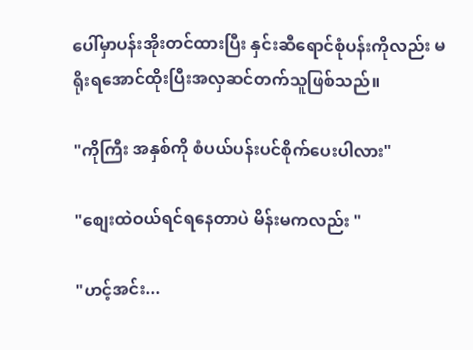ပေါ်မှာပန်းအိုးတင်ထားပြီး နှင်းဆီရောင်စုံပန်းကိုလည်း မရိုးရအောင်ထိုးပြီးအလှဆင်တက်သူဖြစ်သည်။

"ကိုကြီး အနှစ်ကို စံပယ်ပန်းပင်စိုက်ပေးပါလား"

"စျေးထဲဝယ်ရင်ရနေတာပဲ မိန်းမကလည်း "

"ဟင့်အင်း...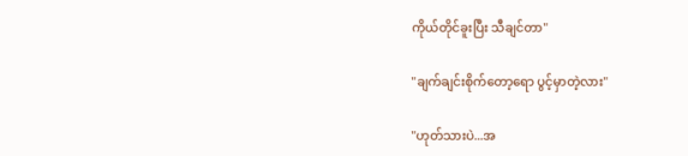ကိုယ်တိုင်ခူးပြီး သီချင်တာ"

"ချက်ချင်းစိုက်တော့ရော ပွင့်မှာတဲ့လား"

"ဟုတ်သားပဲ...အ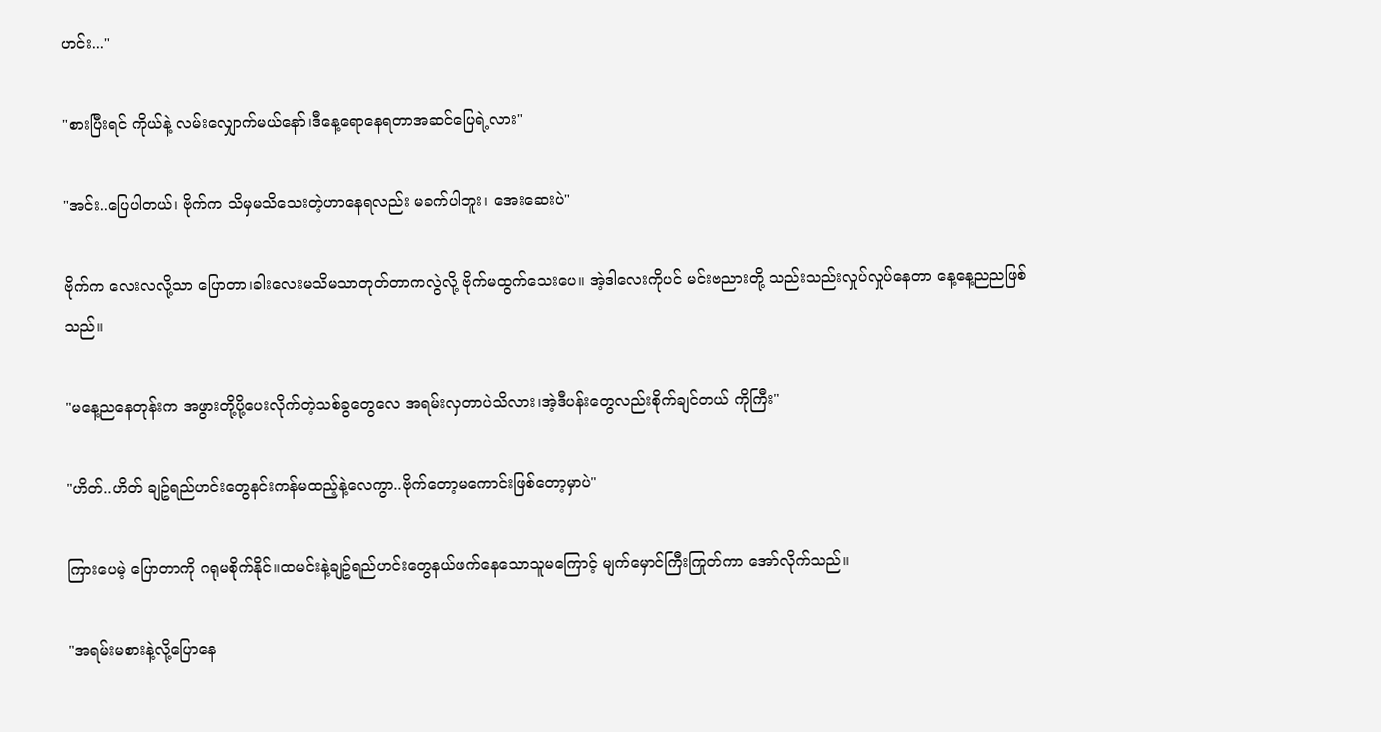ဟင်း..."

"စားပြီးရင် ကိုယ်နဲ့ လမ်းလျှောက်မယ်နော်၊ဒီနေ့ရောနေရတာအဆင်ပြေရဲ့လား"

"အင်း..ပြေပါတယ်၊ ဗိုက်က သိမှမသိသေးတဲ့ဟာနေရလည်း မခက်ပါဘူး၊ အေးဆေးပဲ"

ဗိုက်က လေးလလို့သာ ပြောတာ၊ခါးလေးမသိမသာတုတ်တာကလွဲလို့ ဗိုက်မထွက်သေးပေ။ အဲ့ဒါလေးကိုပင် မင်းဗညားတို့ သည်းသည်းလှုပ်လှုပ်နေတာ နေ့နေ့ညညဖြစ်သည်။

"မနေ့ညနေတုန်းက အဖွားတို့ပို့ပေးလိုက်တဲ့သစ်ခွတွေလေ အရမ်းလှတာပဲသိလား၊အဲ့ဒီပန်းတွေလည်းစိုက်ချင်တယ် ကိုကြီး"

"ဟိတ်..ဟိတ် ချဥ်ရည်ဟင်းတွေနင်းကန်မထည့်နဲ့လေကွာ..ဗိုက်တော့မကောင်းဖြစ်တော့မှာပဲ"

ကြားပေမဲ့ ပြောတာကို ဂရုမစိုက်နိုင်။ထမင်းနဲ့ချဥ်ရည်ဟင်းတွေနယ်ဖက်နေသောသူမကြောင့် မျက်မှောင်ကြီးကြုတ်ကာ အော်လိုက်သည်။

"အရမ်းမစားနဲ့လို့ပြောနေ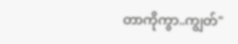တာကိုကွာ..ကျွတ်"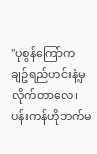"ပုစွန်ကြော်က ချဥ်ရည်ဟင်းနဲ့မှလိုက်တာလေ၊
ပန်းကန်ဟိုဘက်မ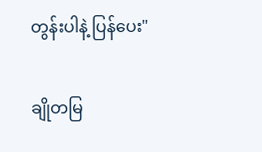တွန်းပါနဲ့ ပြန်ပေး"

ချိုတမြ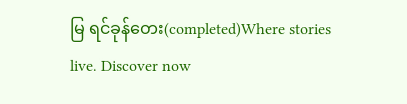မြ ရင်ခုန်တေး(completed)Where stories live. Discover now